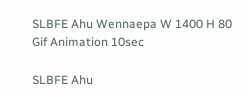SLBFE Ahu Wennaepa W 1400 H 80 Gif Animation 10sec

SLBFE Ahu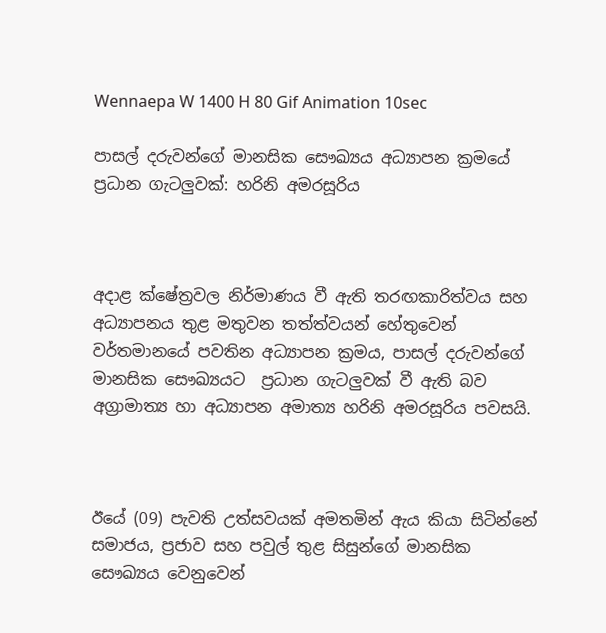Wennaepa W 1400 H 80 Gif Animation 10sec

පාසල් දරුවන්ගේ මානසික සෞඛ්‍යය අධ්‍යාපන ක්‍රමයේ ප්‍රධාන ගැටලුවක්: හරිනි අමරසූරිය



අදාළ ක්ෂේත්‍රවල නිර්මාණය වී ඇති තරඟකාරිත්වය සහ අධ්‍යාපනය තුළ මතුවන තත්ත්වයන් හේතුවෙන් වර්තමානයේ පවතින අධ්‍යාපන ක්‍රමය, පාසල් දරුවන්ගේ මානසික සෞඛ්‍යයට  ප්‍රධාන ගැටලුවක් වී ඇති බව අග්‍රාමාත්‍ය හා අධ්‍යාපන අමාත්‍ය හරිනි අමරසූරිය පවසයි.



ඊයේ (09) පැවති උත්සවයක් අමතමින් ඇය කියා සිටින්නේ සමාජය, ප්‍රජාව සහ පවුල් තුළ සිසුන්ගේ මානසික සෞඛ්‍යය වෙනුවෙන්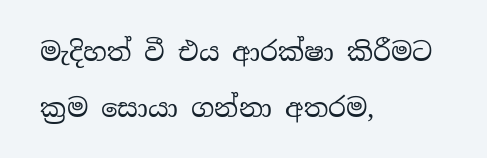මැදිහත් වී එය ආරක්ෂා කිරීමට ක්‍රම සොයා ගන්නා අතරම,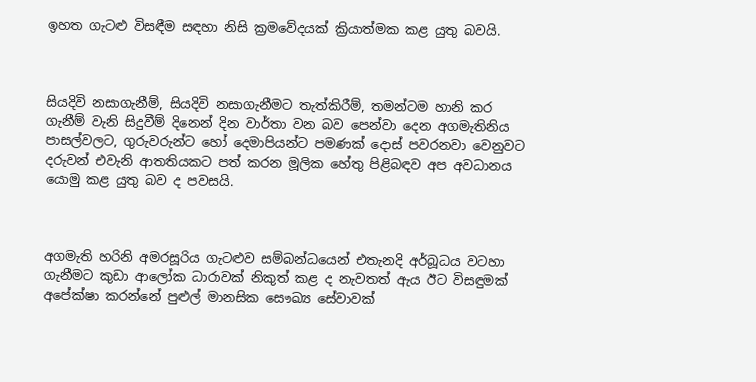ඉහත ගැටළු විසඳීම සඳහා නිසි ක්‍රමවේදයක් ක්‍රියාත්මක කළ යුතු බවයි.



සියදිවි නසාගැනීම්, සියදිවි නසාගැනීමට තැත්කිරීම්, තමන්ටම හානි කර ගැනීම් වැනි සිදුවීම් දිනෙන් දින වාර්තා වන බව පෙන්වා දෙන අගමැතිනිය පාසල්වලට, ගුරුවරුන්ට හෝ දෙමාපියන්ට පමණක් දොස් පවරනවා වෙනුවට දරුවන් එවැනි ආතතියකට පත් කරන මූලික හේතු පිළිබඳව අප අවධානය යොමු කළ යුතු බව ද පවසයි.



අගමැති හරිනි අමරසූරිය ගැටළුව සම්බන්ධයෙන් එතැනදි අර්බූධය වටහා ගැනීමට කුඩා ආලෝක ධාරාවක් නිකුත් කළ ද නැවතත් ඇය ඊට විසඳුමක් අපේක්ෂා කරන්නේ පුළුල් මානසික සෞඛ්‍ය සේවාවක්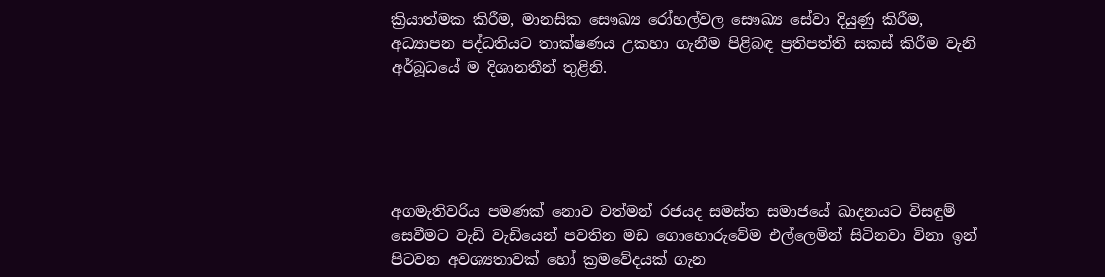ක්‍රියාත්මක කිරීම, මානසික සෞඛ්‍ය රෝහල්වල සෞඛ්‍ය සේවා දියුණු කිරීම, අධ්‍යාපන පද්ධතියට තාක්ෂණය උකහා ගැනීම පිළිබඳ ප්‍රතිපත්ති සකස් කිරීම වැනි අර්බූධයේ ම දිශානතීන් තුළිනි.





අගමැතිවරිය පමණක් නොව වත්මන් රජයද සමස්ත සමාජයේ ඛාදනයට විසඳුම් සෙවීමට වැඩි වැඩියෙන් පවතින මඩ ගොහොරුවේම එල්ලෙමින් සිටිනවා විනා ඉන් පිටවන අවශ්‍යතාවක් හෝ ක්‍රමවේදයක් ගැන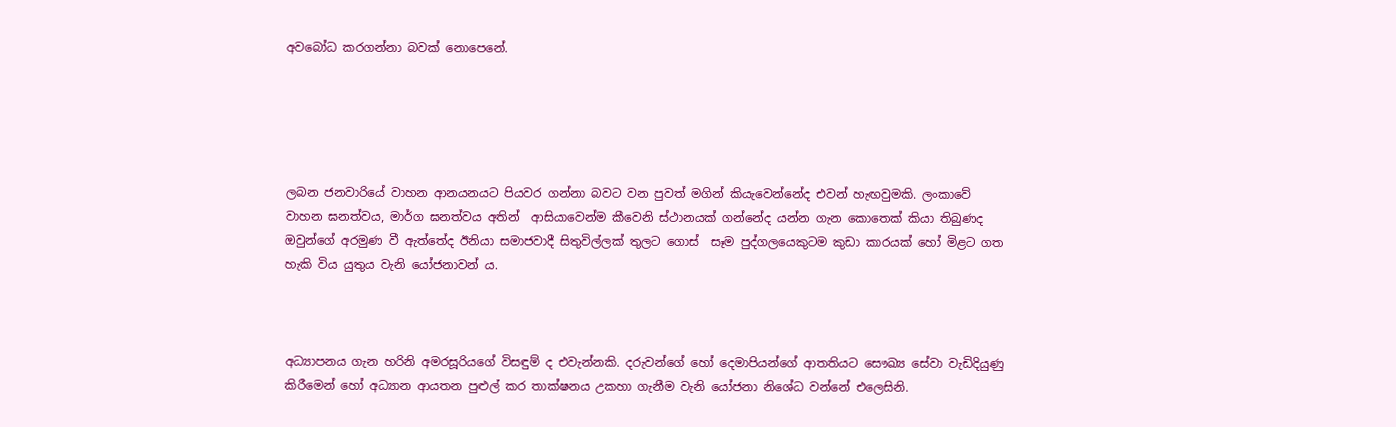අවබෝධ කරගන්නා බවක් නොපෙනේ.





ලබන ජනවාරියේ වාහන ආනයනයට පියවර ගන්නා බවට වන පුවත් මගින් කියැවෙන්නේද එවන් හැඟවුමකි. ලංකාවේ වාහන ඝනත්වය, මාර්ග ඝනත්වය අතින්  ආසියාවෙන්ම කීවෙනි ස්ථානයක් ගන්නේද යන්න ගැන කොතෙක් කියා තිබුණද ඔවුන්ගේ අරමුණ වී ඇත්තේද ඊනියා සමාජවාදී සිතුවිල්ලක් තුලට ගොස්  සෑම පුද්ගලයෙකුටම කුඩා කාරයක් හෝ මිළට ගත හැකි විය යුතුය වැනි යෝජනාවන් ය.



අධ්‍යාපනය ගැන හරිනි අමරසූරියගේ විසඳුම් ද එවැන්නකි. දරුවන්ගේ හෝ දෙමාපියන්ගේ ආතතියට සෞඛ්‍ය සේවා වැඩිදියුණු කිරීමෙන් හෝ අධ්‍යාන ආයතන පුළුල් කර තාක්ෂනය උකහා ගැනීම වැනි යෝජනා නිශේධ වන්නේ එලෙසිනි.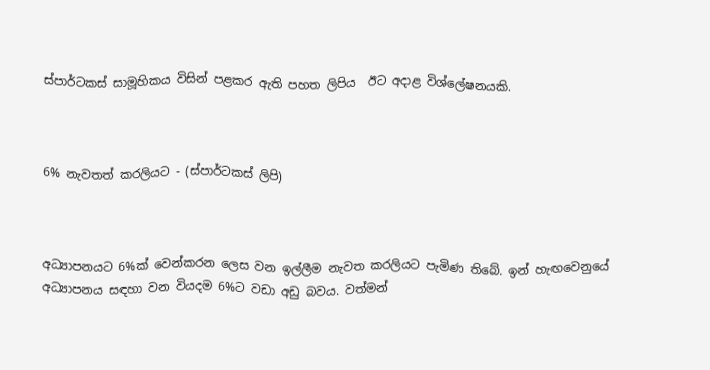ස්පාර්ටකස් සාමූහිකය විසින් පළකර ඇති පහත ලිපිය  ඊට අදාළ විශ්ලේෂනයකි.



6% නැවතත් කරලියට - (ස්පාර්ටකස් ලිපි)



අධ්‍යාපනයට 6%ක් වෙන්කරන ලෙස වන ඉල්ලීම නැවත කරලියට පැමිණ තිබේ. ඉන් හැඟවෙනුයේ අධ්‍යාපනය සඳහා වන වියදම 6%ට වඩා අඩු බවය. වත්මන්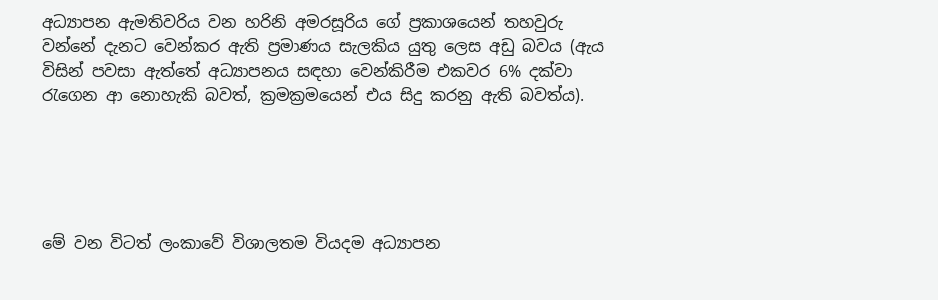අධ්‍යාපන ඇමතිවරිය වන හරිනි අමරසූරිය ගේ ප්‍රකාශයෙන් තහවුරු වන්නේ දැනට වෙන්කර ඇති ප්‍රමාණය සැලකිය යුතු ලෙස අඩු බවය (ඇය විසින් පවසා ඇත්තේ අධ්‍යාපනය සඳහා වෙන්කිරීම එකවර 6% දක්වා රැගෙන ආ නොහැකි බවත්, ක්‍රමක්‍රමයෙන් එය සිදු කරනු ඇති බවත්ය).





මේ වන විටත් ලංකාවේ විශාලතම වියදම අධ්‍යාපන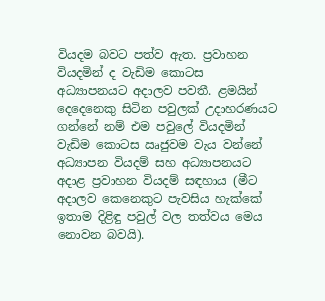වියදම බවට පත්ව ඇත. ප්‍රවාහන වියදමින් ද වැඩිම කොටස අධ්‍යාපනයට අදාලව පවතී. ළමයින් දෙදෙනෙකු සිටින පවුලක් උදාහරණයට ගන්නේ නම් එම පවුලේ වියදමින් වැඩිම කොටස ඍජුවම වැය වන්නේ අධ්‍යාපන වියදම් සහ අධ්‍යාපනයට අදාළ ප්‍රවාහන වියදම් සඳහාය (මීට අදාලව කෙනෙකුට පැවසිය හැක්කේ ඉතාම දිළිඳු පවුල් වල තත්වය මෙය නොවන බවයි).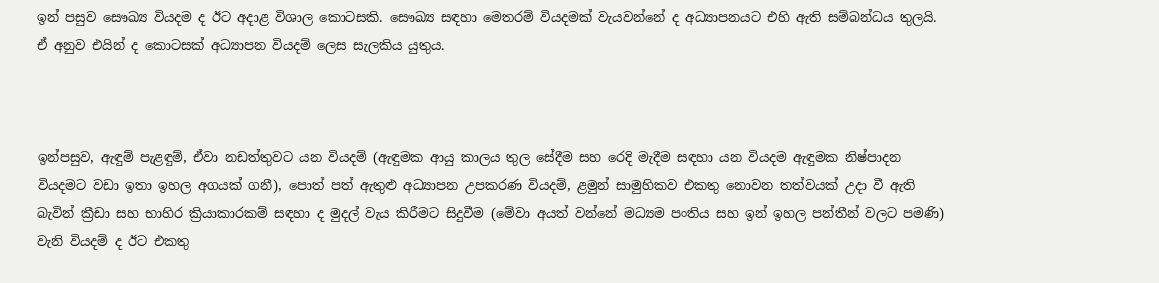ඉන් පසුව සෞඛ්‍ය වියදම ද ඊට අදාළ විශාල කොටසකි. සෞඛ්‍ය සඳහා මෙතරම් වියදමක් වැයවන්නේ ද අධ්‍යාපනයට එහි ඇති සම්බන්ධය තුලයි. ඒ අනුව එයින් ද කොටසක් අධ්‍යාපන වියදම් ලෙස සැලකිය යුතුය.



ඉන්පසුව, ඇඳුම් පැළඳුම්, ඒවා නඩත්තුවට යන වියදම් (ඇඳුමක ආයු කාලය තුල සේදීම සහ රෙදි මැදීම සඳහා යන වියදම ඇඳුමක නිෂ්පාදන වියදමට වඩා ඉතා ඉහල අගයක් ගනී), පොත් පත් ඇතුළු අධ්‍යාපන උපකරණ වියදම්, ළමුන් සාමුහිකව එකතු නොවන තත්වයක් උදා වී ඇති බැවින් ක්‍රීඩා සහ භාහිර ක්‍රියාකාරකම් සඳහා ද මුදල් වැය කිරීමට සිදුවීම (මේවා අයත් වන්නේ මධ්‍යම පංතිය සහ ඉන් ඉහල පන්තීන් වලට පමණි) වැනි වියදම් ද ඊට එකතු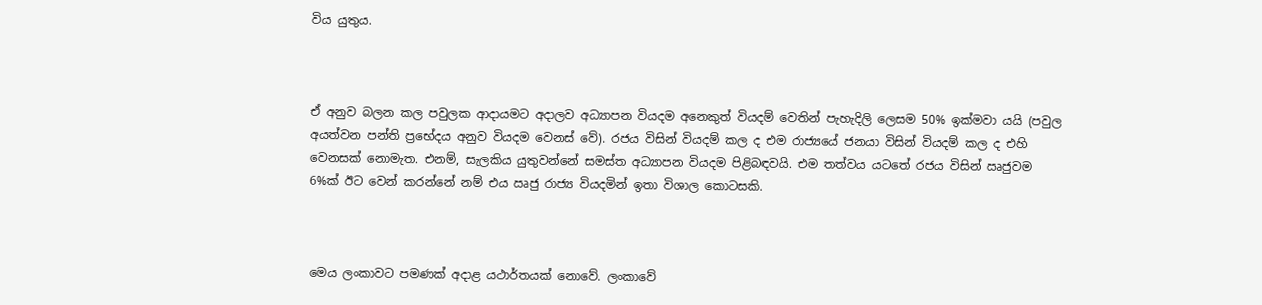විය යුතුය.



ඒ අනුව බලන කල පවුලක ආදායමට අදාලව අධ්‍යාපන වියදම අනෙකුත් වියදම් වෙතින් පැහැදිලි ලෙසම 50% ඉක්මවා යයි (පවුල අයත්වන පන්ති ප්‍රභේදය අනුව වියදම වෙනස් වේ). රජය විසින් වියදම් කල ද එම රාජ්‍යයේ ජනයා විසින් වියදම් කල ද එහි වෙනසක් නොමැත. එනම්, සැලකිය යුතුවන්නේ සමස්ත අධ්‍යාපන වියදම පිළිබඳවයි. එම තත්වය යටතේ රජය විසින් ඍජුවම 6%ක් ඊට වෙන් කරන්නේ නම් එය ඍජු රාජ්‍ය වියදමින් ඉතා විශාල කොටසකි.



මෙය ලංකාවට පමණක් අදාළ යථාර්තයක් නොවේ. ලංකාවේ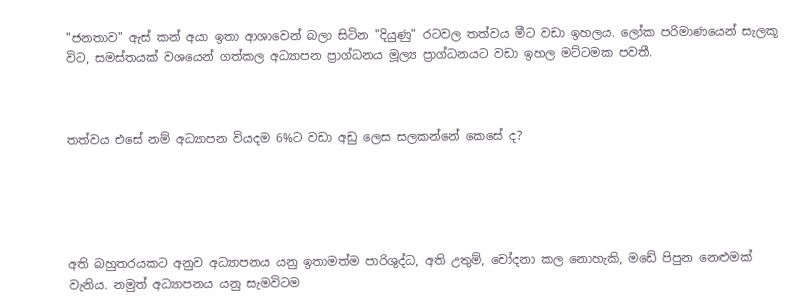"ජනතාව" ඇස් කන් අයා ඉතා ආශාවෙන් බලා සිටින "දියුණු" රටවල තත්වය මීට වඩා ඉහලය. ලෝක පරිමාණයෙන් සැලකූ විට, සමස්තයක් වශයෙන් ගත්කල අධ්‍යාපන ප්‍රාග්ධනය මූල්‍ය ප්‍රාග්ධනයට වඩා ඉහල මට්ටමක පවතී.



තත්වය එසේ නම් අධ්‍යාපන වියදම 6%ට වඩා අඩු ලෙස සලකන්නේ කෙසේ ද?





අති බහුතරයකට අනුව අධ්‍යාපනය යනු ඉතාමත්ම පාරිශුද්ධ, අති උතුම්, චෝදනා කල නොහැකි, මඩේ පිපුන නෙළුමක් වැනිය. නමුත් අධ්‍යාපනය යනු සැමවිටම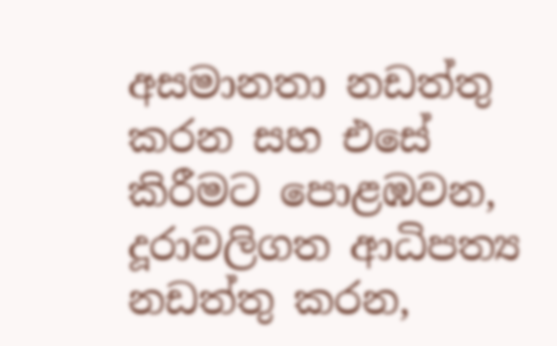අසමානතා නඩත්තු කරන සහ එසේ කිරීමට පොළඹවන, දූරාවලිගත ආධිපත්‍ය නඩත්තු කරන,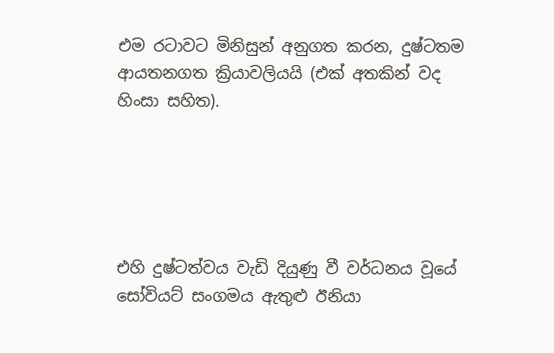එම රටාවට මිනිසුන් අනුගත කරන, දුෂ්ටතම ආයතනගත ක්‍රියාවලියයි (එක් අතකින් වද හිංසා සහිත).





එහි දුෂ්ටත්වය වැඩි දියුණු වී වර්ධනය වූයේ සෝවියට් සංගමය ඇතුළු ඊනියා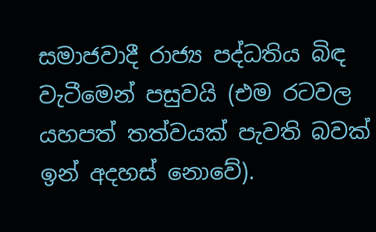සමාජවාදී රාජ්‍ය පද්ධතිය බිඳ වැටීමෙන් පසුවයි (එම රටවල යහපත් තත්වයක් පැවති බවක් ඉන් අදහස් නොවේ).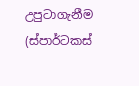උපුටාගැනීම (ස්පාර්ටකස්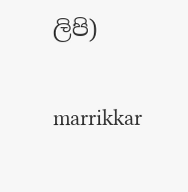ලිපි)

marrikkar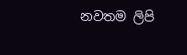නවතම ලිපි